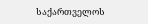საქართველოს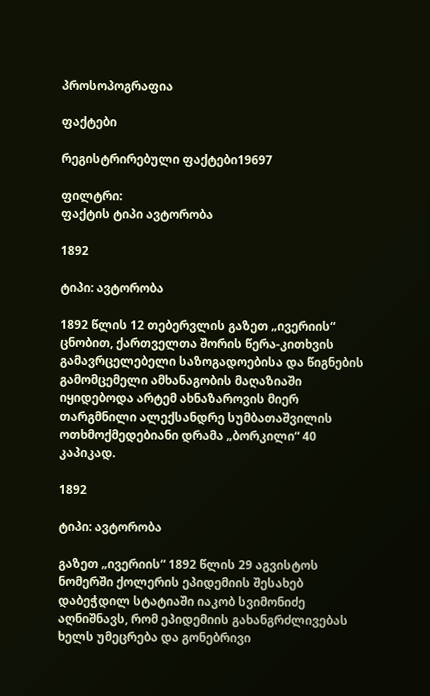პროსოპოგრაფია

ფაქტები

რეგისტრირებული ფაქტები19697

ფილტრი:
ფაქტის ტიპი ავტორობა

1892

ტიპი: ავტორობა

1892 წლის 12 თებერვლის გაზეთ „ივერიის“ ცნობით, ქართველთა შორის წერა-კითხვის გამავრცელებელი საზოგადოებისა და წიგნების გამომცემელი ამხანაგობის მაღაზიაში იყიდებოდა არტემ ახნაზაროვის მიერ თარგმნილი ალექსანდრე სუმბათაშვილის ოთხმოქმედებიანი დრამა „ბორკილი“ 40 კაპიკად.

1892

ტიპი: ავტორობა

გაზეთ „ივერიის“ 1892 წლის 29 აგვისტოს ნომერში ქოლერის ეპიდემიის შესახებ დაბეჭდილ სტატიაში იაკობ სვიმონიძე აღნიშნავს, რომ ეპიდემიის გახანგრძლივებას ხელს უმეცრება და გონებრივი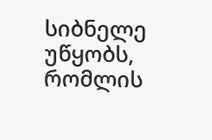სიბნელე უწყობს, რომლის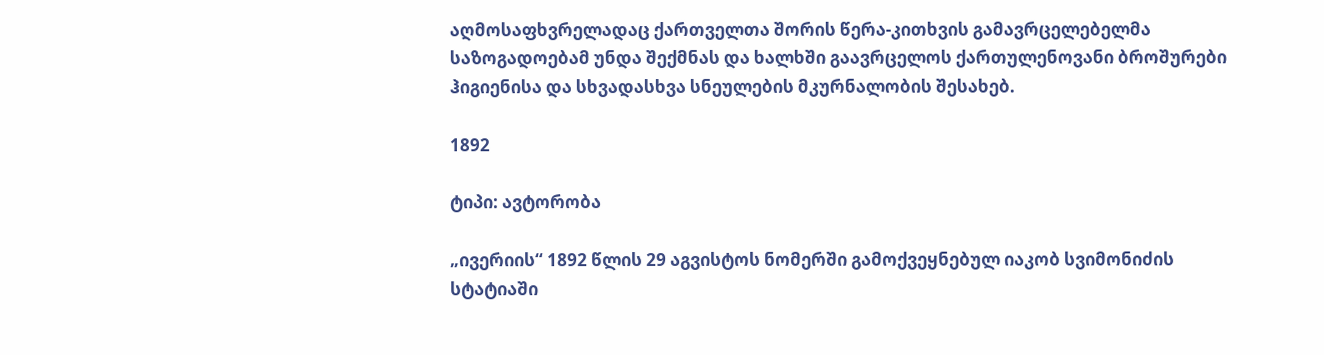აღმოსაფხვრელადაც ქართველთა შორის წერა-კითხვის გამავრცელებელმა საზოგადოებამ უნდა შექმნას და ხალხში გაავრცელოს ქართულენოვანი ბროშურები ჰიგიენისა და სხვადასხვა სნეულების მკურნალობის შესახებ.

1892

ტიპი: ავტორობა

„ივერიის“ 1892 წლის 29 აგვისტოს ნომერში გამოქვეყნებულ იაკობ სვიმონიძის სტატიაში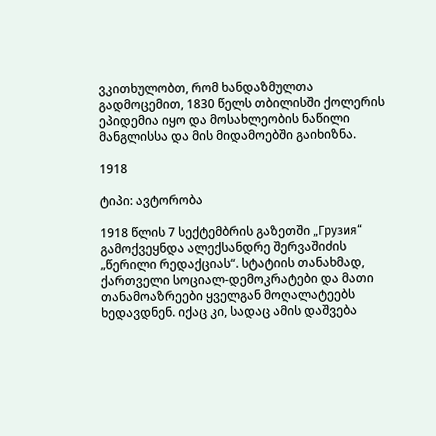ვკითხულობთ, რომ ხანდაზმულთა გადმოცემით, 1830 წელს თბილისში ქოლერის ეპიდემია იყო და მოსახლეობის ნაწილი მანგლისსა და მის მიდამოებში გაიხიზნა.

1918

ტიპი: ავტორობა

1918 წლის 7 სექტემბრის გაზეთში „Грузия“ გამოქვეყნდა ალექსანდრე შერვაშიძის „წერილი რედაქციას“. სტატიის თანახმად, ქართველი სოციალ-დემოკრატები და მათი თანამოაზრეები ყველგან მოღალატეებს ხედავდნენ. იქაც კი, სადაც ამის დაშვება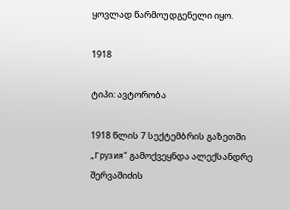ყოვლად წარმოუდგენელი იყო.

1918

ტიპი: ავტორობა

1918 წლის 7 სექტემბრის გაზეთში „Грузия“ გამოქვეყნდა ალექსანდრე შერვაშიძის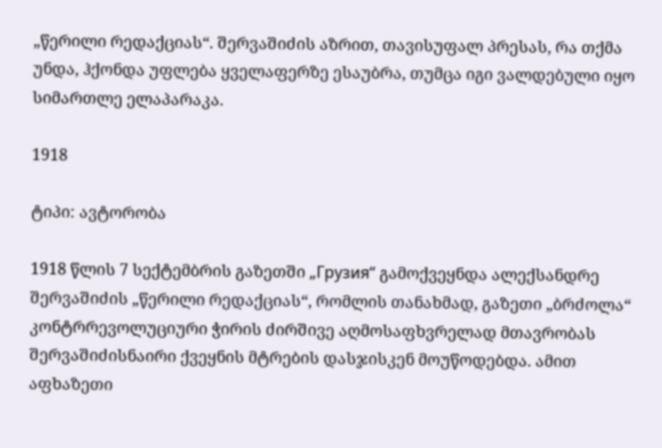„წერილი რედაქციას“. შერვაშიძის აზრით, თავისუფალ პრესას, რა თქმა უნდა, ჰქონდა უფლება ყველაფერზე ესაუბრა, თუმცა იგი ვალდებული იყო სიმართლე ელაპარაკა.

1918

ტიპი: ავტორობა

1918 წლის 7 სექტემბრის გაზეთში „Грузия“ გამოქვეყნდა ალექსანდრე შერვაშიძის „წერილი რედაქციას“, რომლის თანახმად, გაზეთი „ბრძოლა“ კონტრრევოლუციური ჭირის ძირშივე აღმოსაფხვრელად მთავრობას შერვაშიძისნაირი ქვეყნის მტრების დასჯისკენ მოუწოდებდა. ამით აფხაზეთი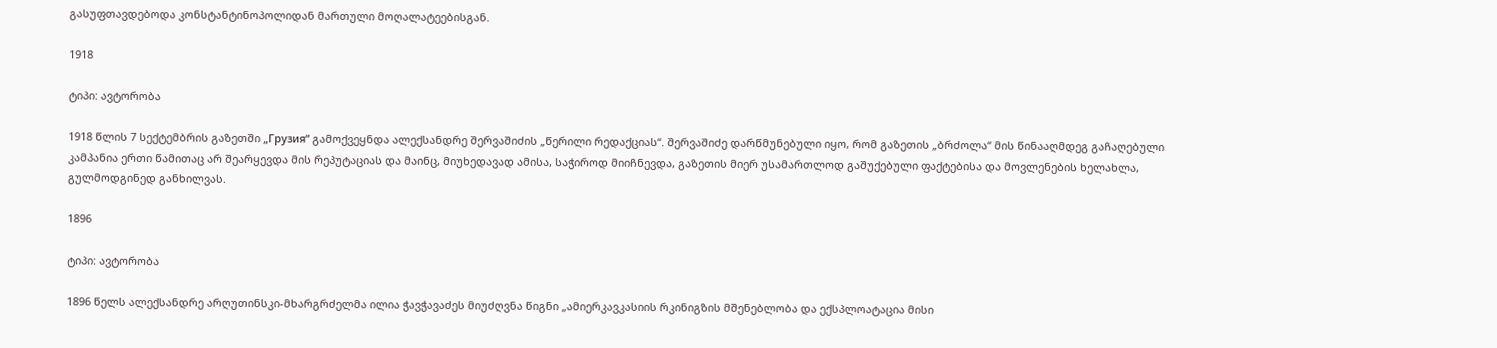გასუფთავდებოდა კონსტანტინოპოლიდან მართული მოღალატეებისგან.

1918

ტიპი: ავტორობა

1918 წლის 7 სექტემბრის გაზეთში „Грузия“ გამოქვეყნდა ალექსანდრე შერვაშიძის „წერილი რედაქციას“. შერვაშიძე დარწმუნებული იყო, რომ გაზეთის „ბრძოლა“ მის წინააღმდეგ გაჩაღებული კამპანია ერთი წამითაც არ შეარყევდა მის რეპუტაციას და მაინც, მიუხედავად ამისა, საჭიროდ მიიჩნევდა, გაზეთის მიერ უსამართლოდ გაშუქებული ფაქტებისა და მოვლენების ხელახლა, გულმოდგინედ განხილვას.

1896

ტიპი: ავტორობა

1896 წელს ალექსანდრე არღუთინსკი-მხარგრძელმა ილია ჭავჭავაძეს მიუძღვნა წიგნი „ამიერკავკასიის რკინიგზის მშენებლობა და ექსპლოატაცია მისი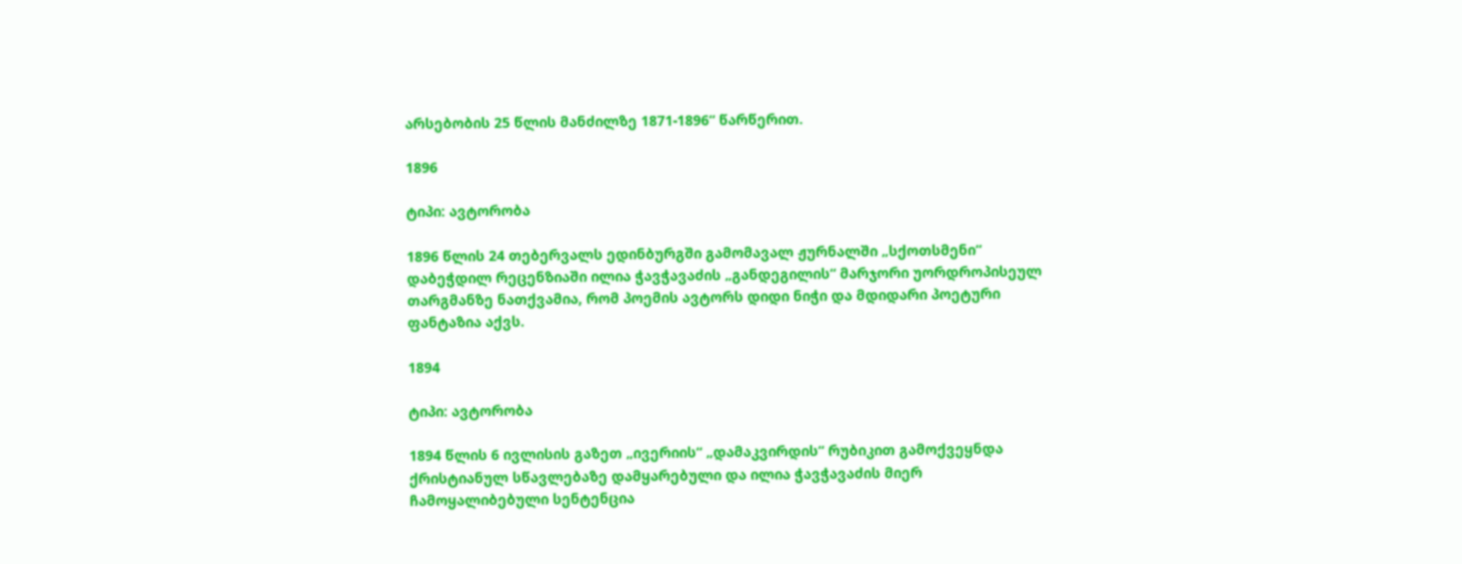არსებობის 25 წლის მანძილზე 1871-1896“ წარწერით.

1896

ტიპი: ავტორობა

1896 წლის 24 თებერვალს ედინბურგში გამომავალ ჟურნალში „სქოთსმენი“ დაბეჭდილ რეცენზიაში ილია ჭავჭავაძის „განდეგილის“ მარჯორი უორდროპისეულ თარგმანზე ნათქვამია, რომ პოემის ავტორს დიდი ნიჭი და მდიდარი პოეტური ფანტაზია აქვს.

1894

ტიპი: ავტორობა

1894 წლის 6 ივლისის გაზეთ „ივერიის“ „დამაკვირდის“ რუბიკით გამოქვეყნდა ქრისტიანულ სწავლებაზე დამყარებული და ილია ჭავჭავაძის მიერ ჩამოყალიბებული სენტენცია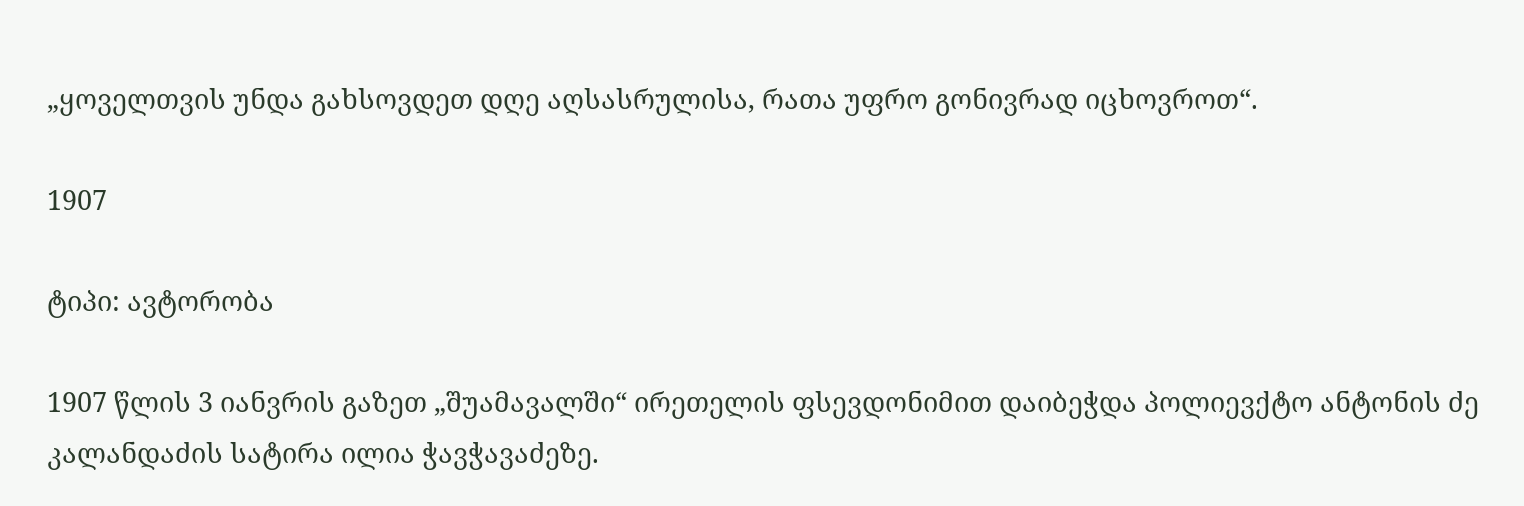„ყოველთვის უნდა გახსოვდეთ დღე აღსასრულისა, რათა უფრო გონივრად იცხოვროთ“.

1907

ტიპი: ავტორობა

1907 წლის 3 იანვრის გაზეთ „შუამავალში“ ირეთელის ფსევდონიმით დაიბეჭდა პოლიევქტო ანტონის ძე კალანდაძის სატირა ილია ჭავჭავაძეზე.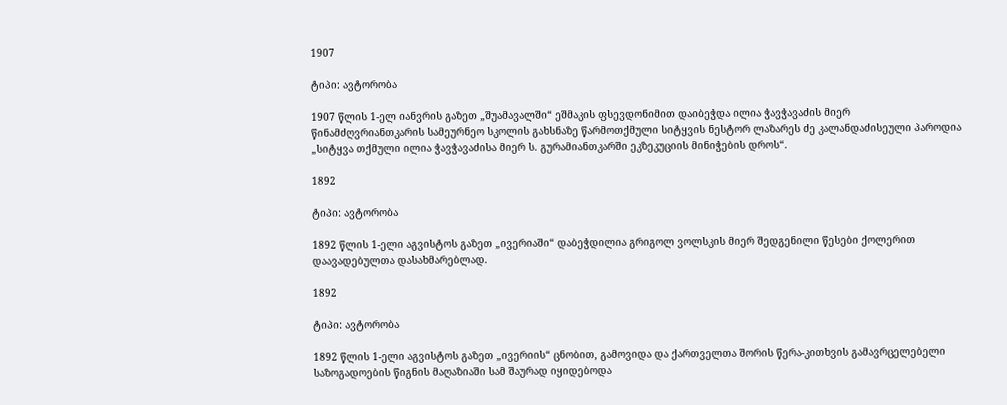1907

ტიპი: ავტორობა

1907 წლის 1-ელ იანვრის გაზეთ „შუამავალში“ ეშმაკის ფსევდონიმით დაიბეჭდა ილია ჭავჭავაძის მიერ წინამძღვრიანთკარის სამეურნეო სკოლის გახსნაზე წარმოთქმული სიტყვის ნესტორ ლაზარეს ძე კალანდაძისეული პაროდია „სიტყვა თქმული ილია ჭავჭავაძისა მიერ ს. გურამიანთკარში ეკზეკუციის მინიჭების დროს“.

1892

ტიპი: ავტორობა

1892 წლის 1-ელი აგვისტოს გაზეთ „ივერიაში“ დაბეჭდილია გრიგოლ ვოლსკის მიერ შედგენილი წესები ქოლერით დაავადებულთა დასახმარებლად.

1892

ტიპი: ავტორობა

1892 წლის 1-ელი აგვისტოს გაზეთ „ივერიის“ ცნობით, გამოვიდა და ქართველთა შორის წერა-კითხვის გამავრცელებელი საზოგადოების წიგნის მაღაზიაში სამ შაურად იყიდებოდა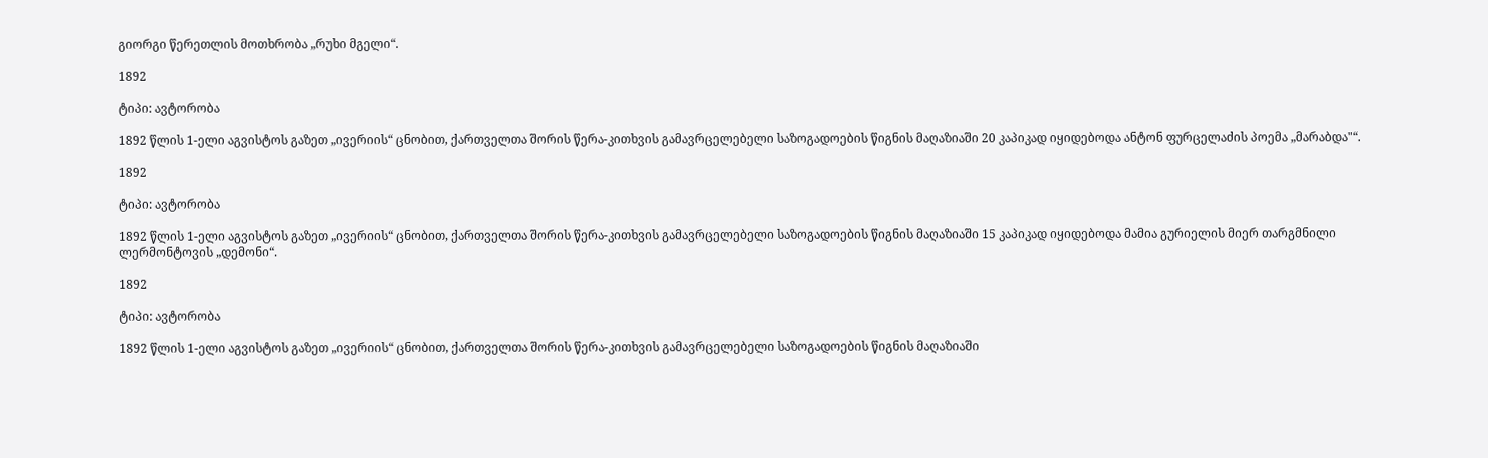გიორგი წერეთლის მოთხრობა „რუხი მგელი“.

1892

ტიპი: ავტორობა

1892 წლის 1-ელი აგვისტოს გაზეთ „ივერიის“ ცნობით, ქართველთა შორის წერა-კითხვის გამავრცელებელი საზოგადოების წიგნის მაღაზიაში 20 კაპიკად იყიდებოდა ანტონ ფურცელაძის პოემა „მარაბდა"“.

1892

ტიპი: ავტორობა

1892 წლის 1-ელი აგვისტოს გაზეთ „ივერიის“ ცნობით, ქართველთა შორის წერა-კითხვის გამავრცელებელი საზოგადოების წიგნის მაღაზიაში 15 კაპიკად იყიდებოდა მამია გურიელის მიერ თარგმნილი ლერმონტოვის „დემონი“.

1892

ტიპი: ავტორობა

1892 წლის 1-ელი აგვისტოს გაზეთ „ივერიის“ ცნობით, ქართველთა შორის წერა-კითხვის გამავრცელებელი საზოგადოების წიგნის მაღაზიაში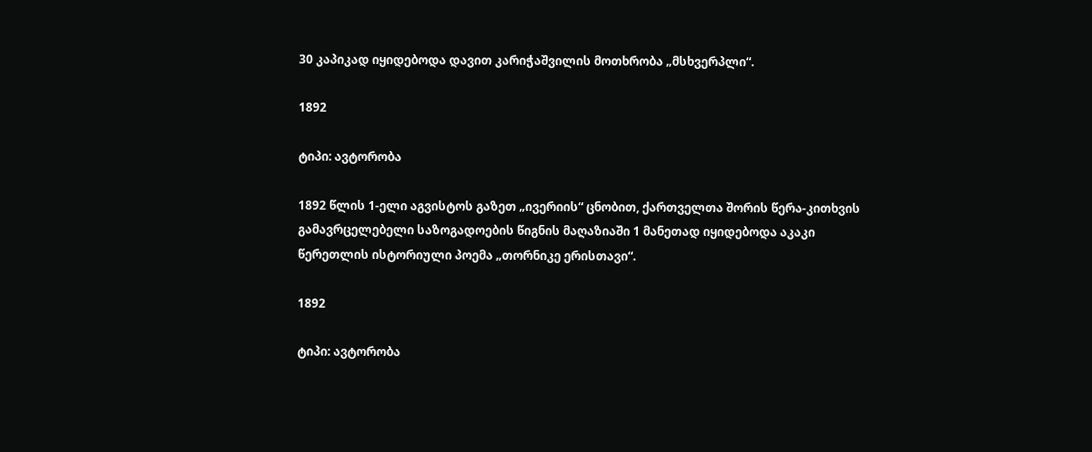30 კაპიკად იყიდებოდა დავით კარიჭაშვილის მოთხრობა „მსხვერპლი“.

1892

ტიპი: ავტორობა

1892 წლის 1-ელი აგვისტოს გაზეთ „ივერიის“ ცნობით, ქართველთა შორის წერა-კითხვის გამავრცელებელი საზოგადოების წიგნის მაღაზიაში 1 მანეთად იყიდებოდა აკაკი წერეთლის ისტორიული პოემა „თორნიკე ერისთავი“.

1892

ტიპი: ავტორობა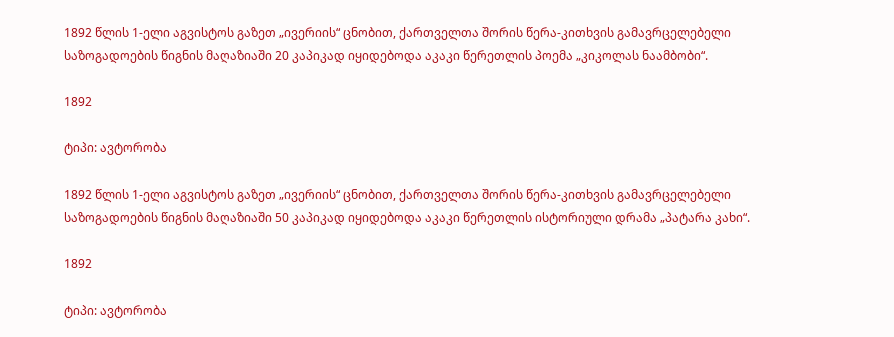1892 წლის 1-ელი აგვისტოს გაზეთ „ივერიის“ ცნობით, ქართველთა შორის წერა-კითხვის გამავრცელებელი საზოგადოების წიგნის მაღაზიაში 20 კაპიკად იყიდებოდა აკაკი წერეთლის პოემა „კიკოლას ნაამბობი“.

1892

ტიპი: ავტორობა

1892 წლის 1-ელი აგვისტოს გაზეთ „ივერიის“ ცნობით, ქართველთა შორის წერა-კითხვის გამავრცელებელი საზოგადოების წიგნის მაღაზიაში 50 კაპიკად იყიდებოდა აკაკი წერეთლის ისტორიული დრამა „პატარა კახი“.

1892

ტიპი: ავტორობა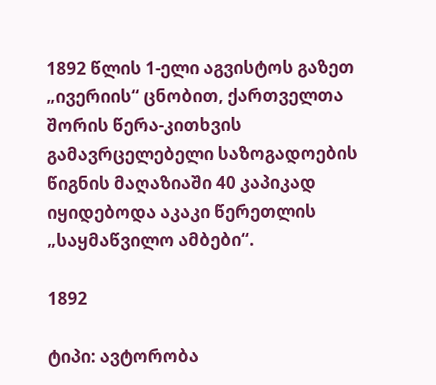1892 წლის 1-ელი აგვისტოს გაზეთ „ივერიის“ ცნობით, ქართველთა შორის წერა-კითხვის გამავრცელებელი საზოგადოების წიგნის მაღაზიაში 40 კაპიკად იყიდებოდა აკაკი წერეთლის „საყმაწვილო ამბები“.

1892

ტიპი: ავტორობა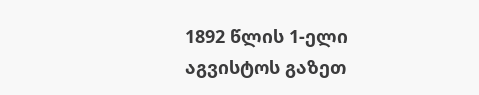1892 წლის 1-ელი აგვისტოს გაზეთ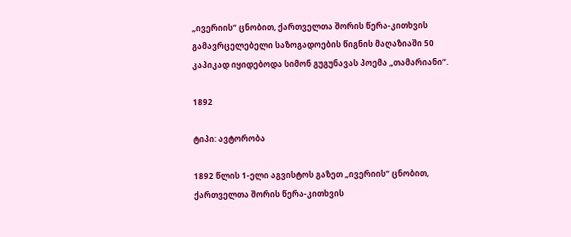„ივერიის“ ცნობით, ქართველთა შორის წერა-კითხვის გამავრცელებელი საზოგადოების წიგნის მაღაზიაში 50 კაპიკად იყიდებოდა სიმონ გუგუნავას პოემა „თამარიანი“.

1892

ტიპი: ავტორობა

1892 წლის 1-ელი აგვისტოს გაზეთ „ივერიის“ ცნობით, ქართველთა შორის წერა-კითხვის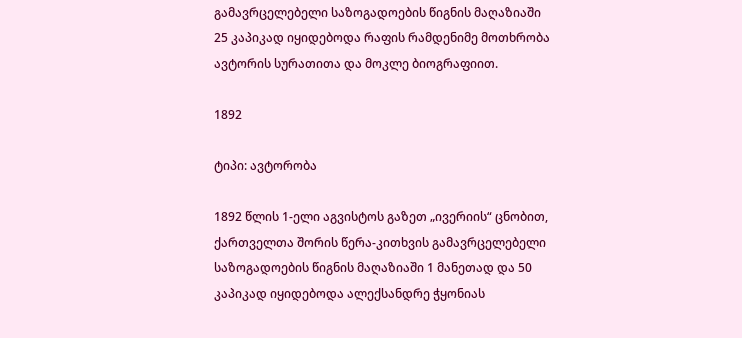გამავრცელებელი საზოგადოების წიგნის მაღაზიაში 25 კაპიკად იყიდებოდა რაფის რამდენიმე მოთხრობა ავტორის სურათითა და მოკლე ბიოგრაფიით.

1892

ტიპი: ავტორობა

1892 წლის 1-ელი აგვისტოს გაზეთ „ივერიის“ ცნობით, ქართველთა შორის წერა-კითხვის გამავრცელებელი საზოგადოების წიგნის მაღაზიაში 1 მანეთად და 50 კაპიკად იყიდებოდა ალექსანდრე ჭყონიას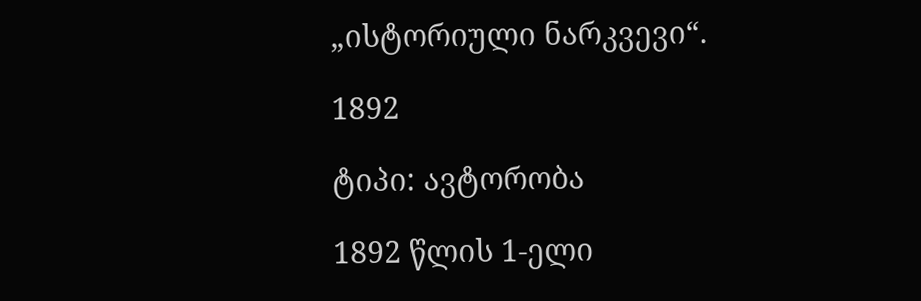„ისტორიული ნარკვევი“.

1892

ტიპი: ავტორობა

1892 წლის 1-ელი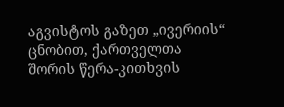აგვისტოს გაზეთ „ივერიის“ ცნობით, ქართველთა შორის წერა-კითხვის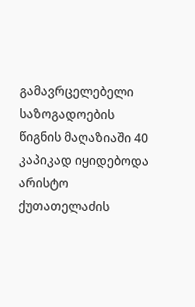გამავრცელებელი საზოგადოების წიგნის მაღაზიაში 40 კაპიკად იყიდებოდა არისტო ქუთათელაძის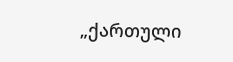„ქართული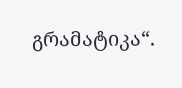გრამატიკა“.